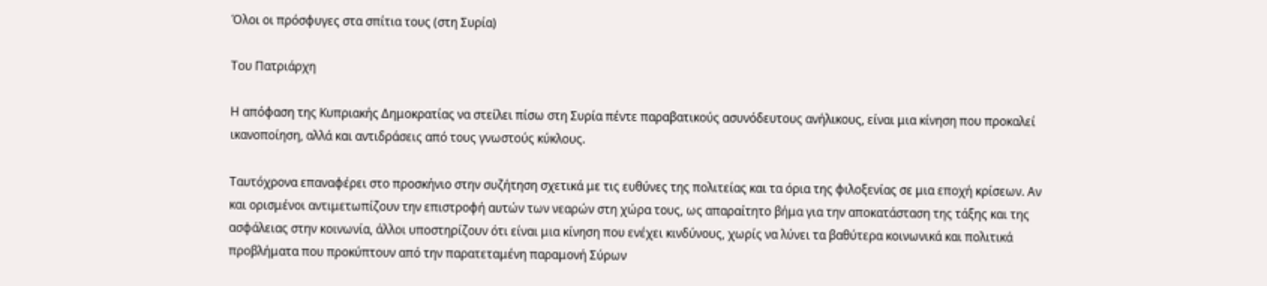Όλοι οι πρόσφυγες στα σπίτια τους (στη Συρία)

Του Πατριάρχη

Η απόφαση της Κυπριακής Δημοκρατίας να στείλει πίσω στη Συρία πέντε παραβατικούς ασυνόδευτους ανήλικους, είναι μια κίνηση που προκαλεί ικανοποίηση, αλλά και αντιδράσεις από τους γνωστούς κύκλους.

Ταυτόχρονα επαναφέρει στο προσκήνιο στην συζήτηση σχετικά με τις ευθύνες της πολιτείας και τα όρια της φιλοξενίας σε μια εποχή κρίσεων. Αν και ορισμένοι αντιμετωπίζουν την επιστροφή αυτών των νεαρών στη χώρα τους, ως απαραίτητο βήμα για την αποκατάσταση της τάξης και της ασφάλειας στην κοινωνία, άλλοι υποστηρίζουν ότι είναι μια κίνηση που ενέχει κινδύνους, χωρίς να λύνει τα βαθύτερα κοινωνικά και πολιτικά προβλήματα που προκύπτουν από την παρατεταμένη παραμονή Σύρων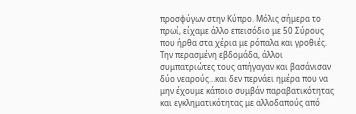προσφύγων στην Κύπρο. Μόλις σήμερα το πρωί, είχαμε άλλο επεισόδιο με 50 Σύρους που ήρθα στα χέρια με ρόπαλα και γροθιές. Την περασμένη εβδομάδα, άλλοι συμπατριώτες τους απήγαγαν και βασάνισαν δύο νεαρούς…και δεν περνάει ημέρα που να μην έχουμε κάποιο συμβάν παραβατικότητας και εγκληματικότητας με αλλοδαπούς από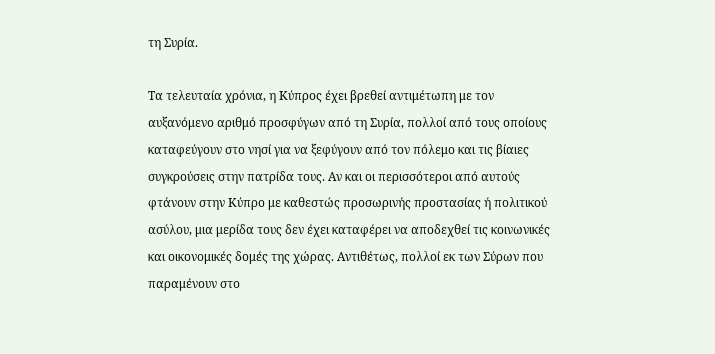τη Συρία.

Τα τελευταία χρόνια, η Κύπρος έχει βρεθεί αντιμέτωπη με τον αυξανόμενο αριθμό προσφύγων από τη Συρία, πολλοί από τους οποίους καταφεύγουν στο νησί για να ξεφύγουν από τον πόλεμο και τις βίαιες συγκρούσεις στην πατρίδα τους. Αν και οι περισσότεροι από αυτούς φτάνουν στην Κύπρο με καθεστώς προσωρινής προστασίας ή πολιτικού ασύλου, μια μερίδα τους δεν έχει καταφέρει να αποδεχθεί τις κοινωνικές και οικονομικές δομές της χώρας. Αντιθέτως, πολλοί εκ των Σύρων που παραμένουν στο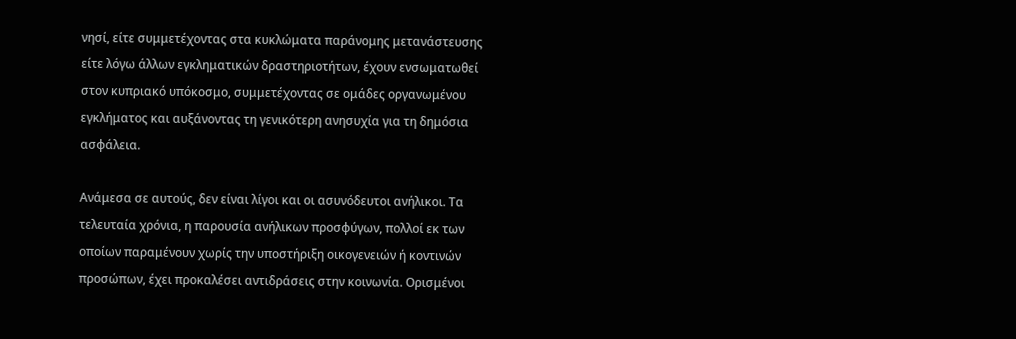νησί, είτε συμμετέχοντας στα κυκλώματα παράνομης μετανάστευσης είτε λόγω άλλων εγκληματικών δραστηριοτήτων, έχουν ενσωματωθεί στον κυπριακό υπόκοσμο, συμμετέχοντας σε ομάδες οργανωμένου εγκλήματος και αυξάνοντας τη γενικότερη ανησυχία για τη δημόσια ασφάλεια.

Ανάμεσα σε αυτούς, δεν είναι λίγοι και οι ασυνόδευτοι ανήλικοι. Τα τελευταία χρόνια, η παρουσία ανήλικων προσφύγων, πολλοί εκ των οποίων παραμένουν χωρίς την υποστήριξη οικογενειών ή κοντινών προσώπων, έχει προκαλέσει αντιδράσεις στην κοινωνία. Ορισμένοι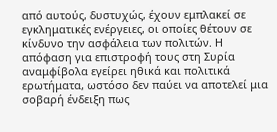από αυτούς, δυστυχώς, έχουν εμπλακεί σε εγκληματικές ενέργειες, οι οποίες θέτουν σε κίνδυνο την ασφάλεια των πολιτών. Η απόφαση για επιστροφή τους στη Συρία αναμφίβολα εγείρει ηθικά και πολιτικά ερωτήματα, ωστόσο δεν παύει να αποτελεί μια σοβαρή ένδειξη πως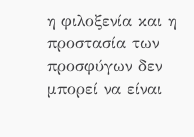η φιλοξενία και η προστασία των προσφύγων δεν μπορεί να είναι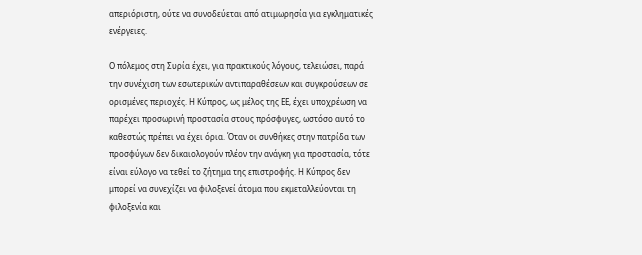απεριόριστη, ούτε να συνοδεύεται από ατιμωρησία για εγκληματικές ενέργειες.

Ο πόλεμος στη Συρία έχει, για πρακτικούς λόγους, τελειώσει, παρά την συνέχιση των εσωτερικών αντιπαραθέσεων και συγκρούσεων σε ορισμένες περιοχές. Η Κύπρος, ως μέλος της ΕΕ, έχει υποχρέωση να παρέχει προσωρινή προστασία στους πρόσφυγες, ωστόσο αυτό το καθεστώς πρέπει να έχει όρια. Όταν οι συνθήκες στην πατρίδα των προσφύγων δεν δικαιολογούν πλέον την ανάγκη για προστασία, τότε είναι εύλογο να τεθεί το ζήτημα της επιστροφής. Η Κύπρος δεν μπορεί να συνεχίζει να φιλοξενεί άτομα που εκμεταλλεύονται τη φιλοξενία και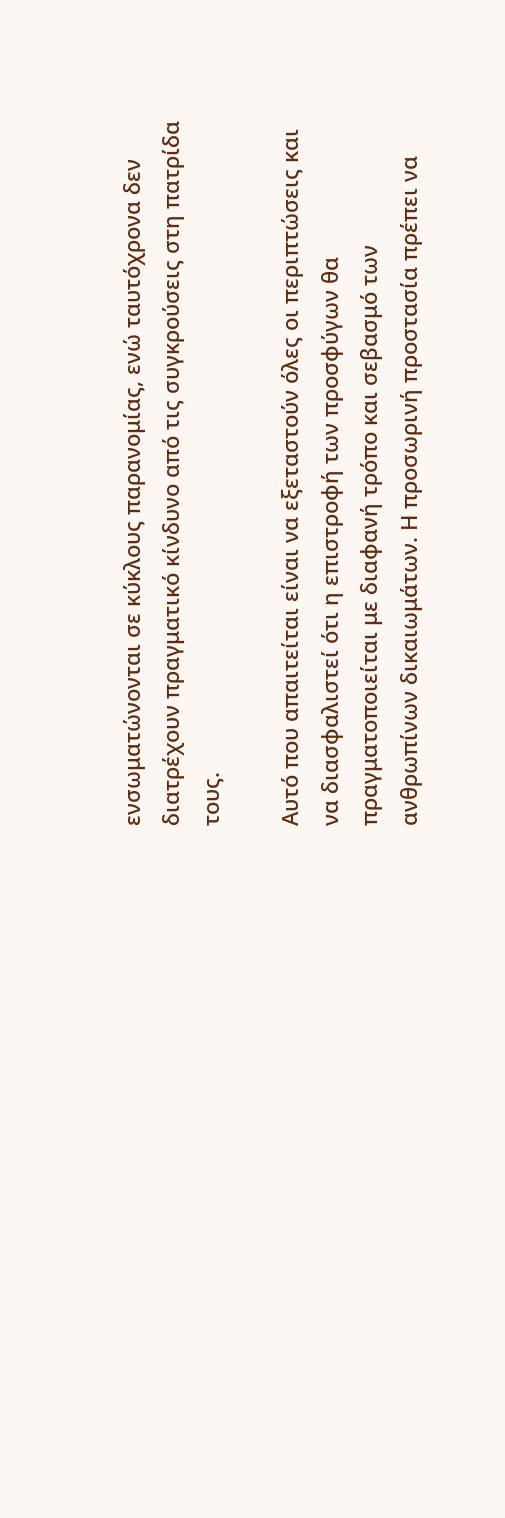ενσωματώνονται σε κύκλους παρανομίας, ενώ ταυτόχρονα δεν διατρέχουν πραγματικό κίνδυνο από τις συγκρούσεις στη πατρίδα τους.

Αυτό που απαιτείται είναι να εξεταστούν όλες οι περιπτώσεις και να διασφαλιστεί ότι η επιστροφή των προσφύγων θα πραγματοποιείται με διαφανή τρόπο και σεβασμό των ανθρωπίνων δικαιωμάτων. Η προσωρινή προστασία πρέπει να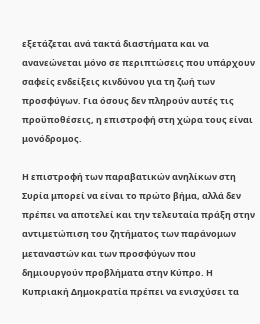εξετάζεται ανά τακτά διαστήματα και να ανανεώνεται μόνο σε περιπτώσεις που υπάρχουν σαφείς ενδείξεις κινδύνου για τη ζωή των προσφύγων. Για όσους δεν πληρούν αυτές τις προϋποθέσεις, η επιστροφή στη χώρα τους είναι μονόδρομος.

Η επιστροφή των παραβατικών ανηλίκων στη Συρία μπορεί να είναι το πρώτο βήμα, αλλά δεν πρέπει να αποτελεί και την τελευταία πράξη στην αντιμετώπιση του ζητήματος των παράνομων μεταναστών και των προσφύγων που δημιουργούν προβλήματα στην Κύπρο. Η Κυπριακή Δημοκρατία πρέπει να ενισχύσει τα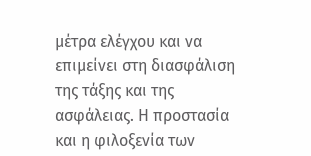μέτρα ελέγχου και να επιμείνει στη διασφάλιση της τάξης και της ασφάλειας. Η προστασία και η φιλοξενία των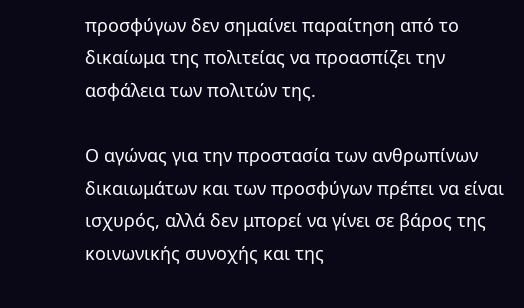προσφύγων δεν σημαίνει παραίτηση από το δικαίωμα της πολιτείας να προασπίζει την ασφάλεια των πολιτών της.

Ο αγώνας για την προστασία των ανθρωπίνων δικαιωμάτων και των προσφύγων πρέπει να είναι ισχυρός, αλλά δεν μπορεί να γίνει σε βάρος της κοινωνικής συνοχής και της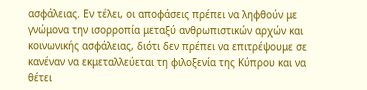ασφάλειας. Εν τέλει, οι αποφάσεις πρέπει να ληφθούν με γνώμονα την ισορροπία μεταξύ ανθρωπιστικών αρχών και κοινωνικής ασφάλειας, διότι δεν πρέπει να επιτρέψουμε σε κανέναν να εκμεταλλεύεται τη φιλοξενία της Κύπρου και να θέτει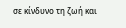σε κίνδυνο τη ζωή και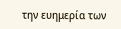την ευημερία των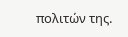πολιτών της.